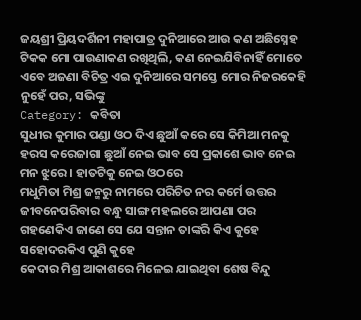ଜୟଶ୍ରୀ ପ୍ରିୟଦର୍ଶିନୀ ମହାପାତ୍ର ଦୁନିଆରେ ଆଉ କଣ ଅଛିସ୍ନେହ ଟିକକ ମୋ ପାଉଣାକଣ ରଖିଥିଲି, କଣ ନେଇଯିବିନାହିଁ ମୋତେ ଏବେ ଅଜଣା ବିଚିତ୍ର ଏଇ ଦୁନିଆରେ ସମସ୍ତେ ମୋର ନିଜରକେହି ନୁହେଁ ପର, ସଭିଙ୍କୁ
Category: କବିତା
ସୁଧୀର କୁମାର ପଣ୍ଡା ଓଠ ଦିଏ ଛୁଆଁ କରେ ସେ କିମିଆ ମନକୁ ହରସ କରେଜାଗା ଛୁଆଁ ନେଇ ଭାବ ସେ ପ୍ରକାଶେ ଭାବ ନେଇ ମନ ଝୁରେ । ହାତଟିକୁ ନେଇ ଓଠରେ
ମଧୁମିତା ମିଶ୍ର ଜନ୍ମରୁ ନାମରେ ପରିଚିତ ନର କର୍ମେ ଉତ୍ତର ଜୀବନେପରିବାର ବନ୍ଧୁ ସାଙ୍ଗ ମହଲରେ ଆପଣା ପର ଗହଣେକିଏ ଜାଣେ ସେ ଯେ ସନ୍ତାନ ତାଙ୍କରି କିଏ କୁହେ ସହୋଦରକିଏ ପୁଣି କୁହେ
କେଦାର ମିଶ୍ର ଆକାଶରେ ମିଳେଇ ଯାଇଥିବା ଶେଷ ବିନ୍ଦୁ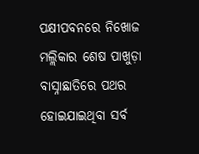ପକ୍ଷୀପବନରେ ନିଖୋଜ ମଲ୍ଲିକାର ଶେଷ ପାଖୁଡ଼ା ବାସ୍ନାଛାତିରେ ପଥର ହୋଇଯାଇଥିବା ସର୍ବ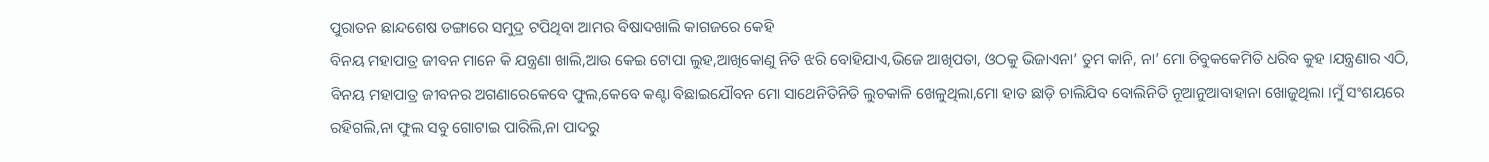ପୁରାତନ ଛାନ୍ଦଶେଷ ଡଙ୍ଗାରେ ସମୁଦ୍ର ଟପିଥିବା ଆମର ବିଷାଦଖାଲି କାଗଜରେ କେହି
ବିନୟ ମହାପାତ୍ର ଜୀବନ ମାନେ କି ଯନ୍ତ୍ରଣା ଖାଲି,ଆଉ କେଇ ଟୋପା ଲୁହ,ଆଖିକୋଣୁ ନିତି ଝରି ବୋହିଯାଏ,ଭିଜେ ଆଖିପତା, ଓଠକୁ ଭିଜାଏନା’ ତୁମ କାନି, ନା’ ମୋ ଚିବୁକକେମିତି ଧରିବ କୁହ ।ଯନ୍ତ୍ରଣାର ଏଠି,
ବିନୟ ମହାପାତ୍ର ଜୀବନର ଅଗଣାରେକେବେ ଫୁଲ,କେବେ କଣ୍ଟା ବିଛାଇଯୌବନ ମୋ ସାଥେନିତିନିତି ଲୁଚକାଳି ଖେଳୁଥିଲା,ମୋ ହାତ ଛାଡ଼ି ଚାଲିଯିବ ବୋଲିନିତି ନୂଆନୁଆବାହାନା ଖୋଜୁଥିଲା ।ମୁଁ ସଂଶୟରେ ରହିଗଲି,ନା ଫୁଲ ସବୁ ଗୋଟାଇ ପାରିଲି,ନା ପାଦରୁ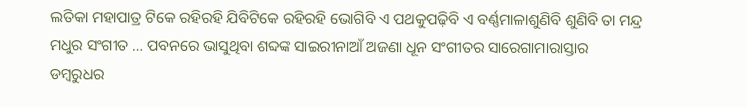ଲତିକା ମହାପାତ୍ର ଟିକେ ରହିରହି ଯିବିଟିକେ ରହିରହି ଭୋଗିବି ଏ ପଥକୁପଢ଼ିବି ଏ ବର୍ଣ୍ଣମାଳାଶୁଣିବି ଶୁଣିବି ତା ମନ୍ଦ୍ର ମଧୁର ସଂଗୀତ … ପବନରେ ଭାସୁଥିବା ଶବ୍ଦଙ୍କ ସାଇରୀନାଆଁ ଅଜଣା ଧୂନ ସଂଗୀତର ସାରେଗାମାରାସ୍ତାର
ଡମ୍ବରୁଧର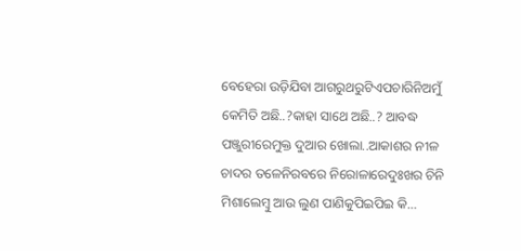ବେହେରା ଉଡ଼ିଯିବା ଆଗରୁଥରୁଟିଏପଚାରିନିଅମୁଁ କେମିତି ଅଛି..?କାହା ସାଥେ ଅଛି..? ଆବଦ୍ଧ ପଞ୍ଜୁରୀରେମୁକ୍ତ ଦୁଆର ଖୋଲା..ଆକାଶର ନୀଳ ଚାଦର ତଳେନିରବରେ ନିରୋଳାରେଦୁଃଖର ଚିନି ମିଶାଲେମ୍ବୁ ଆଉ ଲୁଣ ପାଣିକୁପିଇପିଇ କି…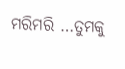ମରିମରି …ତୁମକୁ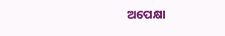ଅପେକ୍ଷା